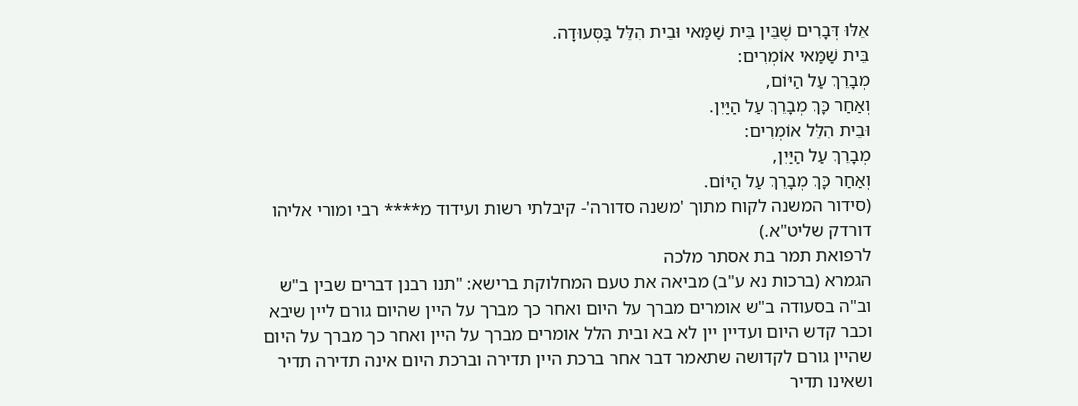אֵלּוּ דְּבָרִים שֶׁבֵּין בֵּית שַׁמַּאי וּבֵית הִלֵּל בַּסְּעוּדָה.
בֵּית שַׁמַּאי אוֹמְרִים:
מְבָרֵךְ עַל הַיּוֹם,
וְאַחַר כָּךְ מְבָרֵךְ עַל הַיַּיִן.
וּבֵית הִלֵּל אוֹמְרִים:
מְבָרֵךְ עַל הַיַּיִן,
וְאַחַר כָּךְ מְבָרֵךְ עַל הַיּוֹם.
(סידור המשנה לקוח מתוך 'משנה סדורה'- קיבלתי רשות ועידוד מ**** רבי ומורי אליהו דורדק שליט"א.)
לרפואת תמר בת אסתר מלכה
הגמרא (ברכות נא ע"ב) מביאה את טעם המחלוקת ברישא: "תנו רבנן דברים שבין ב"ש וב"ה בסעודה ב"ש אומרים מברך על היום ואחר כך מברך על היין שהיום גורם ליין שיבא וכבר קדש היום ועדיין יין לא בא ובית הלל אומרים מברך על היין ואחר כך מברך על היום שהיין גורם לקדושה שתאמר דבר אחר ברכת היין תדירה וברכת היום אינה תדירה תדיר ושאינו תדיר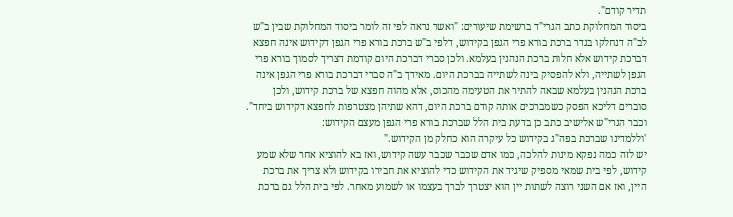תדיר קודם".
ביסוד המחלוקת כתב הגרי"ד ברשימת שיעורים: "ואשר נראה לפי זה לומר ביסוד המחלוקת שבין ב"ש לב"ה דנחלקו בגדר ברכת בורא פרי הגפן בקידוש, דלפי ב"ש ברכת בורא פרי הגפן דקידוש אינה חפצא דברכת קידוש אלא חלות ברכת הנהנין בעלמא. ולכן סברי דברכת היום קודמת דצריך לסמוך בורא פרי הגפן לשתייה, ולא להפסיק בינה לשתייה בברכת היום. מאידך ב"ה סברי דברכת בורא פרי הגפן אינה ברכת הנהנין בעלמא שבאה להתיר את הטעימה מהכוס, אלא מהוה חפצא של ברכת קידוש, ולכן סוברים דליכא הפסק כשמברכים אותה קודם ברכת היום, דהא שתיהן מצטרפות לחפצא דקידוש ביחד".
וכבר הגרי"ש אלישיב כתב כן בדעת בית הלל שברכת בורא פרי הגפן מעצם הקידוש:
'וללמדינו שברכת בפה"ג בקידוש כל עיקרה הוא כחלק מן הקידוש."
יש לזה כמה נפקא מינות להלכה, כמו אדם שכבר שכבר עשה קידוש, ואז בא להוציא אחר שלא שמע קידוש, לפי בית שמאי מספיק שיגיד את הקידוש כדי להוציא את חבירו בקידוש ולא צריך את ברכת היין, ואז אם השני רוצה לשתות יין הוא יצטרך לברך בעצמו או לשמוע מאחר. לפי בית הלל גם ברכת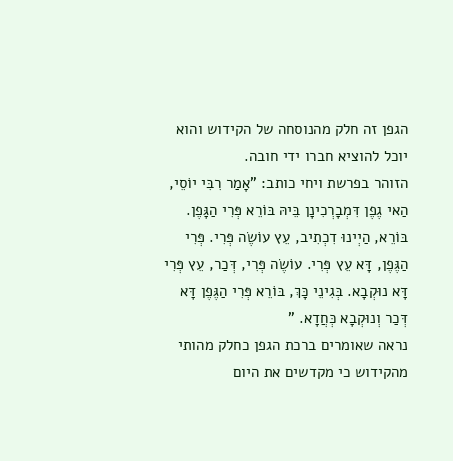הגפן זה חלק מהנוסחה של הקידוש והוא יוכל להוציא חברו ידי חובה.
הזוהר בפרשת ויחי כותב: "אָמַר רִבִּי יוֹסֵי, הַאי גֶפֶן דִּמְבָרְכִינָן בֵּיהּ בּוֹרֵא פְּרִי הַגָּפֶן. בּוֹרֵא, הַיְינוּ דִכְתִיב, עֵץ עוֹשֶׂה פְּרִי. פְּרִי הַגֶּפֶן, דָּא עֵץ פְּרִי. עוֹשֶׂה פְּרִי, דְּכַר, עֵץ פְּרִי דָּא נוּקְבָא. בְּגִינֵי כָּךְ, בּוֹרֵא פְּרִי הַגֶּפֶן דָּא דְּכַר וְנוּקְבָא כְּחֲדָא. "
נראה שאומרים ברכת הגפן כחלק מהותי מהקידוש כי מקדשים את היום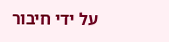על ידי חיבור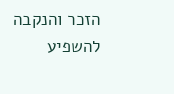הזכר והנקבה להשפיע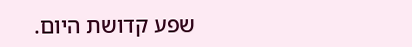שפע קדושת היום.